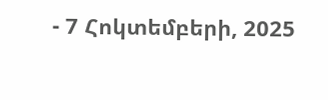- 7 Հոկտեմբերի, 2025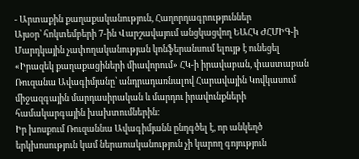- Արտաքին քաղաքականություն, Հաղորդագրություններ
Այսօր՝ հոկտեմբերի 7-ին Վարշավայում անցկացվող ԵԱՀԿ ԺՀՄԻԳ-ի Մարդկային չափողականության կոնֆերանսում ելույթ է ունեցել «Իրազեկ քաղաքացիների միավորում» ՀԿ-ի իրավաբան, փաստաբան Ռուզանա Ավագիմյանը՝ անդրադառնալով Հարավային Կովկասում միջազգային մարդասիրական և մարդու իրավունքների համակարգային խախտումներին։
Իր խոսքում Ռուզաննա Ավագիմյանն ընդգծել է, որ անկեղծ երկխոսություն կամ ներառականություն չի կարող գոյություն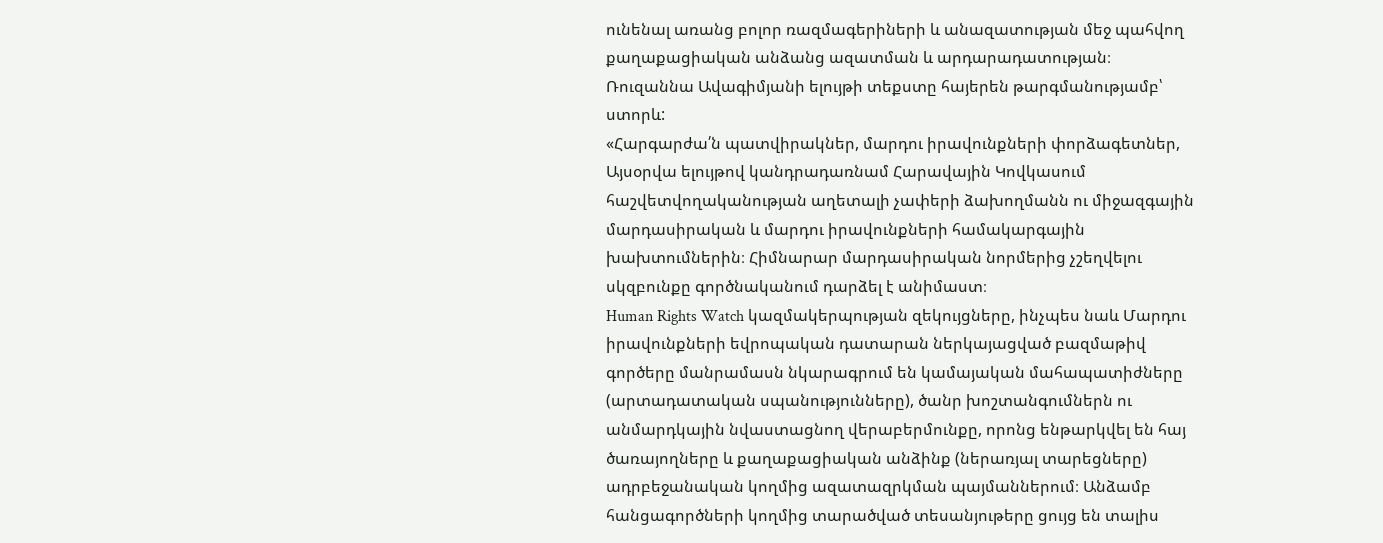ունենալ առանց բոլոր ռազմագերիների և անազատության մեջ պահվող քաղաքացիական անձանց ազատման և արդարադատության։
Ռուզաննա Ավագիմյանի ելույթի տեքստը հայերեն թարգմանությամբ՝ ստորև:
«Հարգարժա՛ն պատվիրակներ, մարդու իրավունքների փորձագետներ,
Այսօրվա ելույթով կանդրադառնամ Հարավային Կովկասում հաշվետվողականության աղետալի չափերի ձախողմանն ու միջազգային մարդասիրական և մարդու իրավունքների համակարգային խախտումներին։ Հիմնարար մարդասիրական նորմերից չշեղվելու սկզբունքը գործնականում դարձել է անիմաստ։
Human Rights Watch կազմակերպության զեկույցները, ինչպես նաև Մարդու իրավունքների եվրոպական դատարան ներկայացված բազմաթիվ գործերը մանրամասն նկարագրում են կամայական մահապատիժները (արտադատական սպանությունները), ծանր խոշտանգումներն ու անմարդկային նվաստացնող վերաբերմունքը, որոնց ենթարկվել են հայ ծառայողները և քաղաքացիական անձինք (ներառյալ տարեցները) ադրբեջանական կողմից ազատազրկման պայմաններում։ Անձամբ հանցագործների կողմից տարածված տեսանյութերը ցույց են տալիս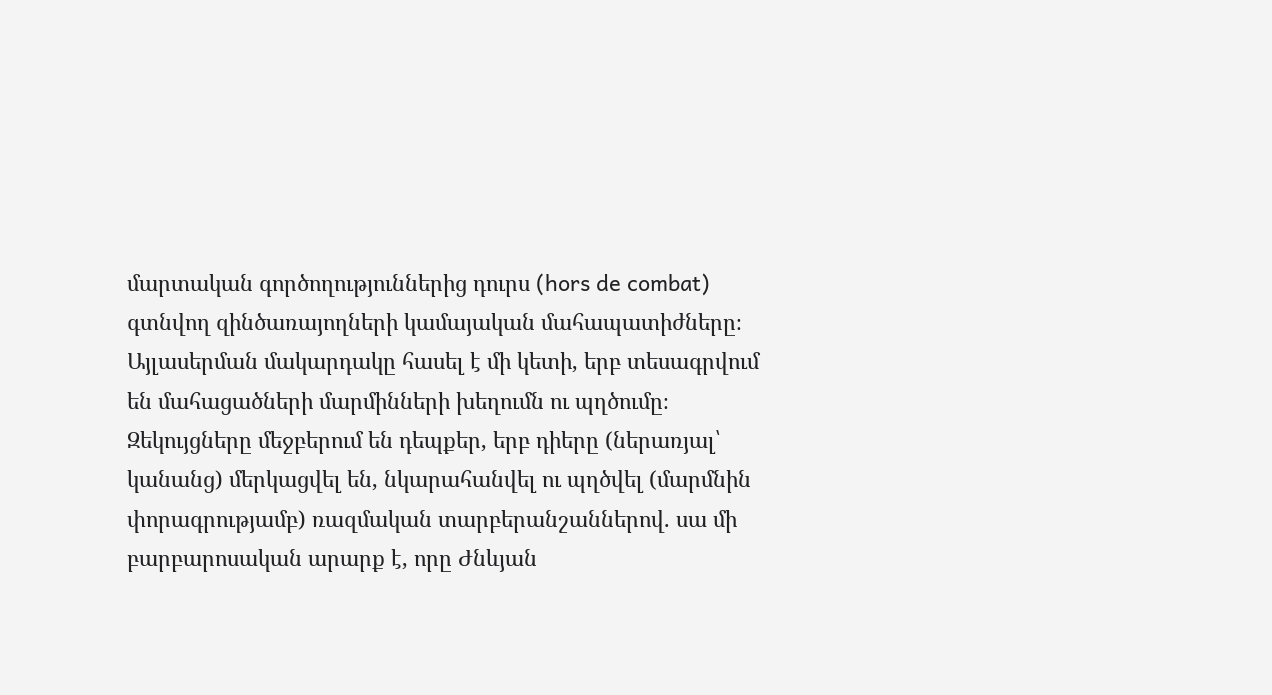մարտական գործողություններից դուրս (hors de combat) գտնվող զինծառայողների կամայական մահապատիժները։
Այլասերման մակարդակը հասել է մի կետի, երբ տեսագրվում են մահացածների մարմինների խեղումն ու պղծումը։ Զեկույցները մեջբերում են դեպքեր, երբ դիերը (ներառյալ՝ կանանց) մերկացվել են, նկարահանվել ու պղծվել (մարմնին փորագրությամբ) ռազմական տարբերանշաններով. սա մի բարբարոսական արարք է, որը Ժնևյան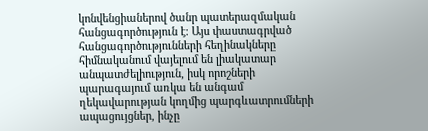կոնվենցիաներով ծանր պատերազմական հանցագործություն է։ Այս փաստագրված հանցագործությունների հեղինակները հիմնականում վայելում են լիակատար անպատժելիություն, իսկ որոշների պարագայում առկա են անգամ ղեկավարության կողմից պարգևատրումների ապացույցներ, ինչը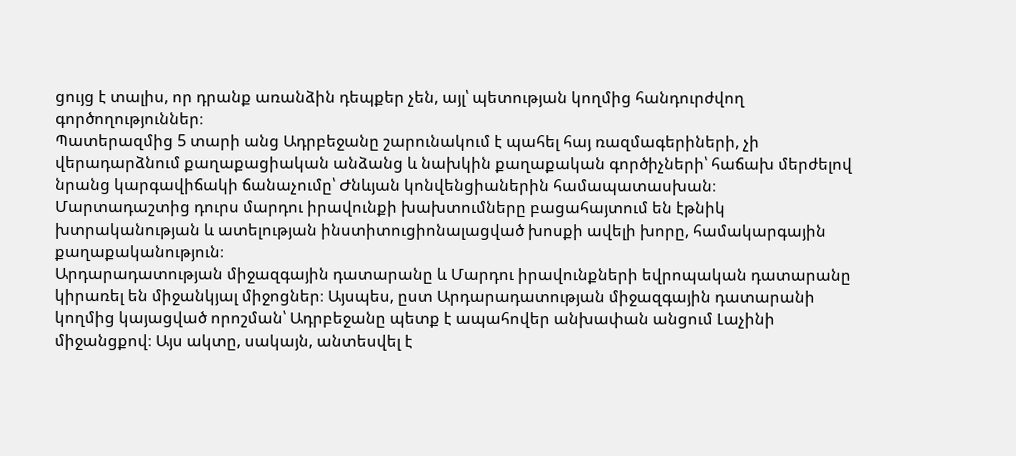ցույց է տալիս, որ դրանք առանձին դեպքեր չեն, այլ՝ պետության կողմից հանդուրժվող գործողություններ։
Պատերազմից 5 տարի անց Ադրբեջանը շարունակում է պահել հայ ռազմագերիների, չի վերադարձնում քաղաքացիական անձանց և նախկին քաղաքական գործիչների՝ հաճախ մերժելով նրանց կարգավիճակի ճանաչումը՝ Ժնևյան կոնվենցիաներին համապատասխան։
Մարտադաշտից դուրս մարդու իրավունքի խախտումները բացահայտում են էթնիկ խտրականության և ատելության ինստիտուցիոնալացված խոսքի ավելի խորը, համակարգային քաղաքականություն։
Արդարադատության միջազգային դատարանը և Մարդու իրավունքների եվրոպական դատարանը կիրառել են միջանկյալ միջոցներ։ Այսպես, ըստ Արդարադատության միջազգային դատարանի կողմից կայացված որոշման՝ Ադրբեջանը պետք է ապահովեր անխափան անցում Լաչինի միջանցքով։ Այս ակտը, սակայն, անտեսվել է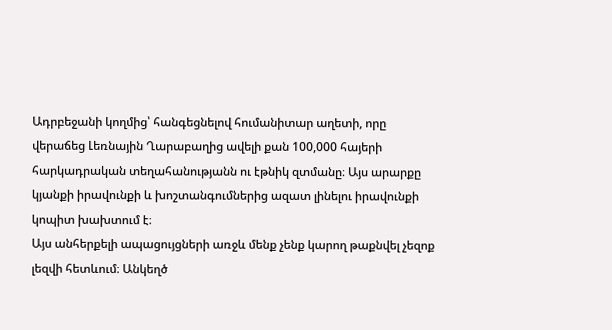Ադրբեջանի կողմից՝ հանգեցնելով հումանիտար աղետի, որը վերաճեց Լեռնային Ղարաբաղից ավելի քան 100,000 հայերի հարկադրական տեղահանությանն ու էթնիկ զտմանը։ Այս արարքը կյանքի իրավունքի և խոշտանգումներից ազատ լինելու իրավունքի կոպիտ խախտում է։
Այս անհերքելի ապացույցների առջև մենք չենք կարող թաքնվել չեզոք լեզվի հետևում։ Անկեղծ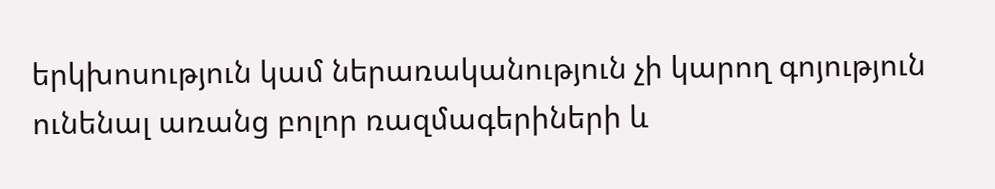երկխոսություն կամ ներառականություն չի կարող գոյություն ունենալ առանց բոլոր ռազմագերիների և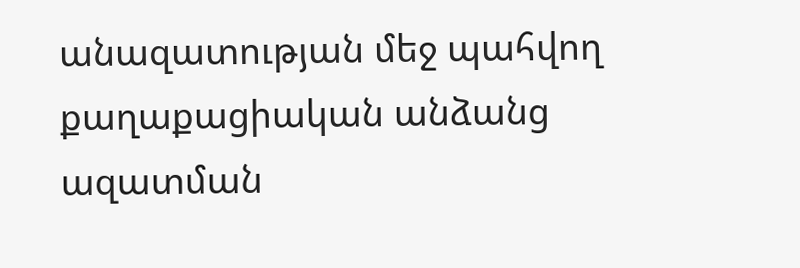անազատության մեջ պահվող քաղաքացիական անձանց ազատման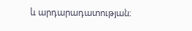և արդարադատության։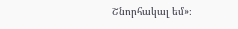Շնորհակալ եմ»։